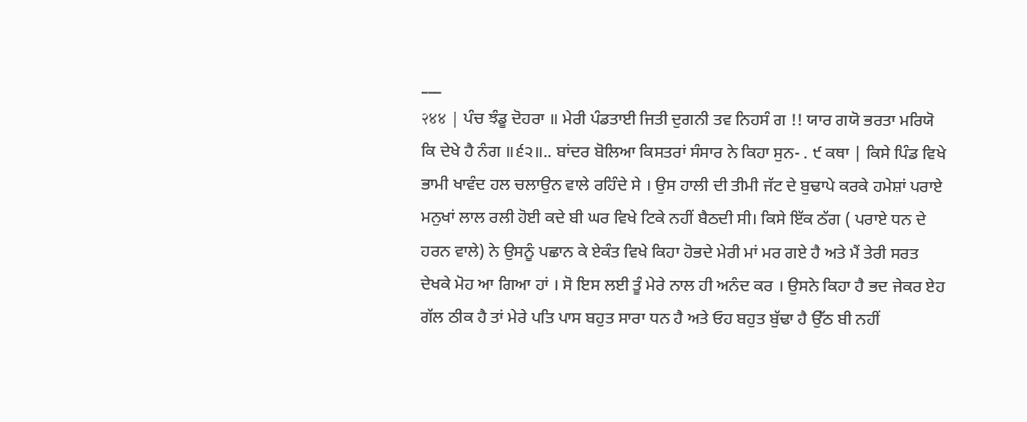___
२४४ | ਪੰਚ ਝੰਡੂ ਦੋਹਰਾ ॥ ਮੇਰੀ ਪੰਡਤਾਈ ਜਿਤੀ ਦੁਗਨੀ ਤਵ ਨਿਹਸੰ ਗ !! ਯਾਰ ਗਯੋ ਭਰਤਾ ਮਰਿਯੋ ਕਿ ਦੇਖੇ ਹੈ ਨੰਗ ॥੬੨॥.. ਬਾਂਦਰ ਬੋਲਿਆ ਕਿਸਤਰਾਂ ਸੰਸਾਰ ਨੇ ਕਿਹਾ ਸੁਨ- . ੯ ਕਥਾ | ਕਿਸੇ ਪਿੰਡ ਵਿਖੇ ਭਾਮੀ ਖਾਵੰਦ ਹਲ ਚਲਾਉਨ ਵਾਲੇ ਰਹਿੰਦੇ ਸੇ । ਉਸ ਹਾਲੀ ਦੀ ਤੀਮੀ ਜੱਟ ਦੇ ਬੁਢਾਪੇ ਕਰਕੇ ਹਮੇਸ਼ਾਂ ਪਰਾਏ ਮਨੁਖਾਂ ਲਾਲ ਰਲੀ ਹੋਈ ਕਦੇ ਬੀ ਘਰ ਵਿਖੇ ਟਿਕੇ ਨਹੀਂ ਬੈਠਦੀ ਸੀ। ਕਿਸੇ ਇੱਕ ਠੱਗ ( ਪਰਾਏ ਧਨ ਦੇ ਹਰਨ ਵਾਲੇ) ਨੇ ਉਸਨੂੰ ਪਛਾਨ ਕੇ ਏਕੰਤ ਵਿਖੇ ਕਿਹਾ ਹੋਭਦੇ ਮੇਰੀ ਮਾਂ ਮਰ ਗਏ ਹੈ ਅਤੇ ਮੈਂ ਤੇਰੀ ਸਰਤ ਦੇਖਕੇ ਮੋਹ ਆ ਗਿਆ ਹਾਂ । ਸੋ ਇਸ ਲਈ ਤੂੰ ਮੇਰੇ ਨਾਲ ਹੀ ਅਨੰਦ ਕਰ । ਉਸਨੇ ਕਿਹਾ ਹੈ ਭਦ ਜੇਕਰ ਏਹ ਗੱਲ ਠੀਕ ਹੈ ਤਾਂ ਮੇਰੇ ਪਤਿ ਪਾਸ ਬਹੁਤ ਸਾਰਾ ਧਨ ਹੈ ਅਤੇ ਓਹ ਬਹੁਤ ਬੁੱਢਾ ਹੈ ਉੱਠ ਬੀ ਨਹੀਂ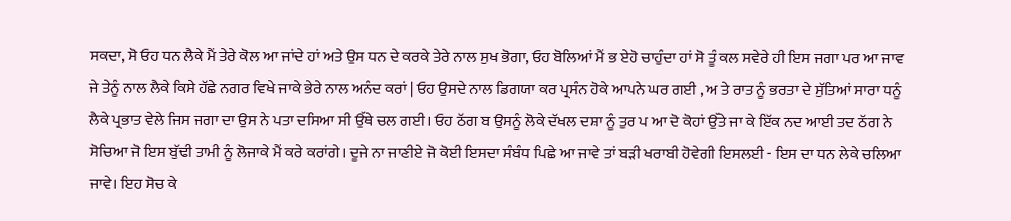ਸਕਦਾ, ਸੋ ਓਹ ਧਨ ਲੈਕੇ ਮੈਂ ਤੇਰੇ ਕੋਲ ਆ ਜਾਂਦੇ ਹਾਂ ਅਤੇ ਉਸ ਧਨ ਦੇ ਕਰਕੇ ਤੇਰੇ ਨਾਲ ਸੁਖ ਭੋਗਾ, ਓਹ ਬੋਲਿਆਂ ਮੈਂ ਭ ਏਹੋ ਚਾਹੁੰਦਾ ਹਾਂ ਸੋ ਤੂੰ ਕਲ ਸਵੇਰੇ ਹੀ ਇਸ ਜਗਾ ਪਰ ਆ ਜਾਵ ਜੇ ਤੇਨੂੰ ਨਾਲ ਲੈਕੇ ਕਿਸੇ ਹੱਛੇ ਨਗਰ ਵਿਖੇ ਜਾਕੇ ਭੇਰੇ ਨਾਲ ਅਨੰਦ ਕਰਾਂ | ਓਹ ਉਸਦੇ ਨਾਲ ਡਿਗਯਾ ਕਰ ਪ੍ਰਸੰਨ ਹੋਕੇ ਆਪਨੇ ਘਰ ਗਈ , ਅ ਤੇ ਰਾਤ ਨੂੰ ਭਰਤਾ ਦੇ ਸੁੱਤਿਆਂ ਸਾਰਾ ਧਨੂੰ ਲੈਕੇ ਪ੍ਰਭਾਤ ਵੇਲੇ ਜਿਸ ਜਗਾ ਦਾ ਉਸ ਨੇ ਪਤਾ ਦਸਿਆ ਸੀ ਉੱਥੇ ਚਲ ਗਈ। ਓਹ ਠੱਗ ਬ ਉਸਨੂੰ ਲੋਕੇ ਦੱਖਲ ਦਸ਼ਾ ਨੂੰ ਤੁਰ ਪ ਆ ਦੋ ਕੋਹਾਂ ਉੱਤੇ ਜਾ ਕੇ ਇੱਕ ਨਦ ਆਈ ਤਦ ਠੱਗ ਨੇ ਸੋਚਿਆ ਜੋ ਇਸ ਬੁੱਢੀ ਤਾਮੀ ਨੂੰ ਲੋਜਾਕੇ ਮੈਂ ਕਰੇ ਕਰਾਂਗੇ। ਦੂਜੇ ਨਾ ਜਾਣੀਏ ਜੋ ਕੋਈ ਇਸਦਾ ਸੰਬੰਧ ਪਿਛੇ ਆ ਜਾਵੇ ਤਾਂ ਬੜੀ ਖਰਾਬੀ ਹੋਵੇਗੀ ਇਸਲਈ - ਇਸ ਦਾ ਧਨ ਲੇਕੇ ਚਲਿਆ ਜਾਵੇ। ਇਹ ਸੋਚ ਕੇ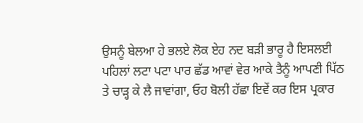ਉਸਨੂੰ ਬੇਲਆ ਹੇ ਭਲਏ ਲੋਕ ਏਹ ਨਦ ਬੜੀ ਭਾਰੂ ਹੈ ਇਸਲਈ ਪਹਿਲਾਂ ਲਟਾ ਪਟਾ ਪਾਰ ਛੱਡ ਆਵਾਂ ਵੇਰ ਆਕੇ ਤੈਨੂੰ ਆਪਣੀ ਪਿੱਠ ਤੇ ਚਾੜ੍ਹ ਕੇ ਲੈ ਜਾਵਾਂਗਾ, ਓਹ ਬੋਲੀ ਹੱਛਾ ਇਵੇਂ ਕਰ ਇਸ ਪ੍ਰਕਾਰ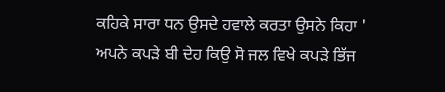ਕਹਿਕੇ ਸਾਰਾ ਧਨ ਉਸਦੇ ਹਵਾਲੇ ਕਰਤਾ ਉਸਨੇ ਕਿਹਾ ' ਅਪਨੇ ਕਪੜੇ ਬੀ ਦੇਹ ਕਿਉ ਸੋ ਜਲ ਵਿਖੇ ਕਪੜੇ ਭਿੱਜ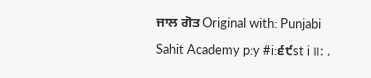ਜਾਲ ਗੋਤ Original with: Punjabi Sahit Academy p:y #i:੬੯st i॥: .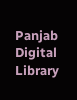Panjab Digital Library